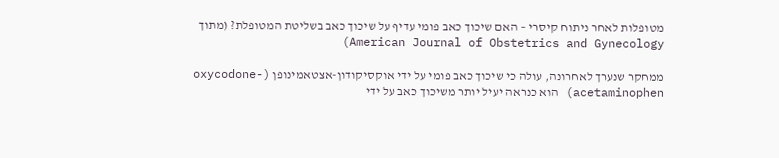מטופלות לאחר ניתוח קיסרי – האם שיכוך כאב פומי עדיף על שיכוך כאב בשליטת המטופלת? (מתוך American Journal of Obstetrics and Gynecology)

ממחקר שנערך לאחרונה, עולה כי שיכוך כאב פומי על ידי אוקסיקודון-אצטאמינופן (oxycodone-acetaminophen) הוא כנראה יעיל יותר משיכוך כאב על ידי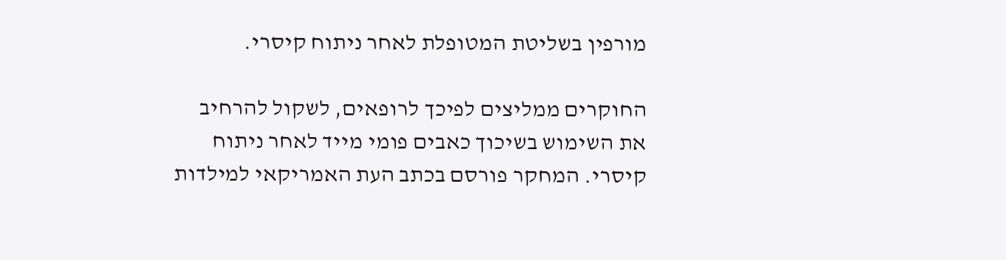מורפין בשליטת המטופלת לאחר ניתוח קיסרי.

החוקרים ממליצים לפיכך לרופאים, לשקול להרחיב את השימוש בשיכוך כאבים פומי מייד לאחר ניתוח קיסרי. המחקר פורסם בכתב העת האמריקאי למילדות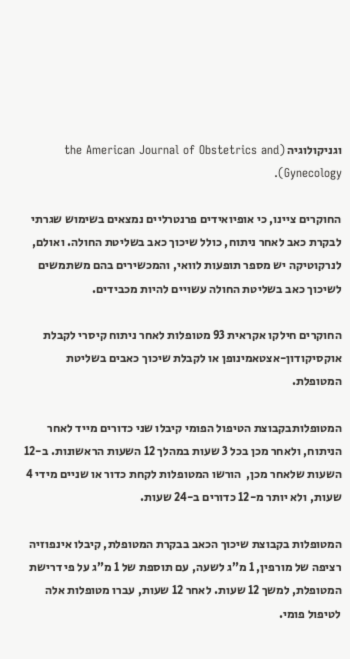וגניקולוגיה (the American Journal of Obstetrics and Gynecology).

החוקרים ציינו, כי אופיואידים פרנטרליים נמצאים בשימוש שגרתי לבקרת כאב לאחר ניתוח, כולל שיכוך כאב בשליטת החולה. ואולם, לנרקוטיקה יש מספר תופעות לוואי, והמכשירים בהם משתמשים לשיכוך כאב בשליטת החולה עשויים להיות מכבידים.

החוקרים חילקו אקראית 93 מטופלות לאחר ניתוח קיסרי לקבלת אוקסיקודון-אצטאמינופן או לקבלת שיכוך כאבים בשליטת המטופלת.

המטופלותבקבוצת הטיפול הפומי קיבלו שני כדורים מייד לאחר הניתוח, ולאחר מכן בכל 3 שעות במהלך 12 השעות הראשונות. ב-12 השעות שלאחר מכן,  הורשו המטופלות לקחת כדור או שניים מידי 4 שעות, ולא יותר מ-12 כדורים ב-24 שעות.

המטופלות בקבוצת שיכוך הכאב בבקרת המטופלת, קיבלו אינפוזיה רציפה של מורפין, 1 מ”ג לשעה, עם תוספת של 1 מ”ג על פי דרישת המטופלת, למשך 12 שעות. לאחר 12 שעות, עברו מטופלות אלה לטיפול פומי.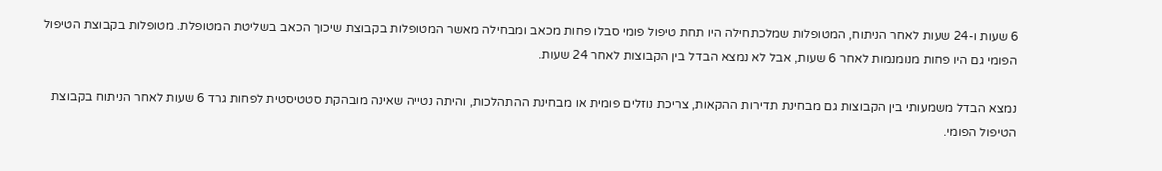6 שעות ו-24 שעות לאחר הניתוח, המטופלות שמלכתחילה היו תחת טיפול פומי סבלו פחות מכאב ומבחילה מאשר המטופלות בקבוצת שיכוך הכאב בשליטת המטופלת. מטופלות בקבוצת הטיפול הפומי גם היו פחות מנומנמות לאחר 6 שעות, אבל לא נמצא הבדל בין הקבוצות לאחר 24 שעות.

נמצא הבדל משמעותי בין הקבוצות גם מבחינת תדירות ההקאות, צריכת נוזלים פומית או מבחינת ההתהלכות, והיתה נטייה שאינה מובהקת סטטיסטית לפחות גרד 6 שעות לאחר הניתוח בקבוצת הטיפול הפומי.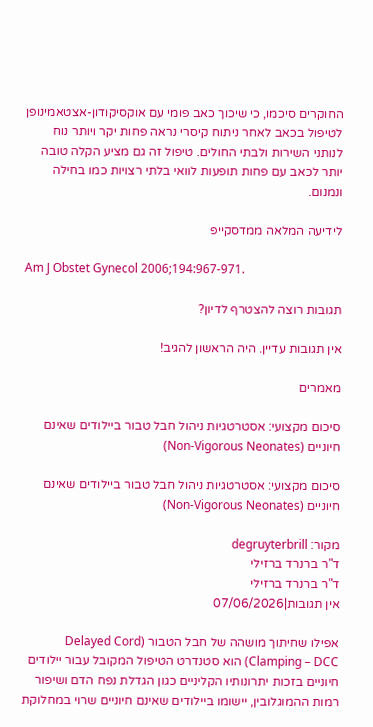החוקרים סיכמו, כי שיכוך כאב פומי עם אוקסיקודון-אצטאמינופן לטיפול בכאב לאחר ניתוח קיסרי נראה פחות יקר ויותר נוח לנותני השירות ולבתי החולים. טיפול זה גם מציע הקלה טובה יותר לכאב עם פחות תופעות לוואי בלתי רצויות כמו בחילה ונמנום.

לידיעה המלאה ממדסקייפ

Am J Obstet Gynecol 2006;194:967-971.

תגובות רוצה להצטרף לדיון?

אין תגובות עדיין. היה הראשון להגיב!

מאמרים

סיכום מקצועי: אסטרטגיות ניהול חבל טבור ביילודים שאינם חיוניים (Non-Vigorous Neonates)

סיכום מקצועי: אסטרטגיות ניהול חבל טבור ביילודים שאינם חיוניים (Non-Vigorous Neonates)

מקור: degruyterbrill
ד"ר ברנרד ברזילי
ד"ר ברנרד ברזילי
אין תגובות|07/06/2026

אפילו שחיתוך מושהה של חבל הטבור (Delayed Cord Clamping – DCC) הוא סטנדרט הטיפול המקובל עבור יילודים חיוניים בזכות יתרונותיו הקליניים כגון הגדלת נפח הדם ושיפור רמות ההמוגלובין, יישומו ביילודים שאינם חיוניים שרוי במחלוקת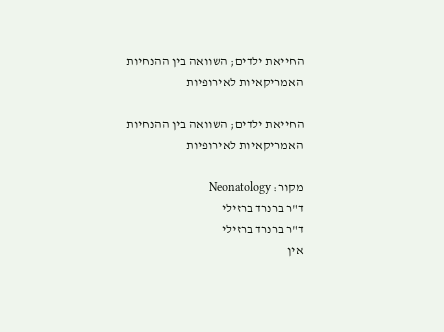החייאת ילדים; השוואה בין ההנחיות האמריקאיות לאירופיות

החייאת ילדים; השוואה בין ההנחיות האמריקאיות לאירופיות

מקור: Neonatology
ד"ר ברנרד ברזילי
ד"ר ברנרד ברזילי
אין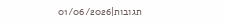תגובות|01/06/2026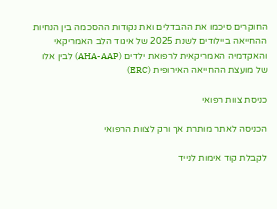החוקרים סיכמו את ההבדלים ואת נקודות ההסכמה בין הנחיות ההחייאה ביילודים לשנת 2025 של איגוד הלב האמריקאי והאקדמיה האמריקאית לרפואת ילדים (AHA-AAP) לבין אלו של מועצת ההחייאה האירופית (ERC)

כניסת צוות רפואי

הכניסה לאתר מותרת אך ורק לצוות הרפואי

לקבלת קוד אימות לנייד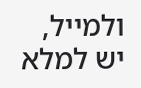ולמייל, יש למלא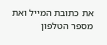את כתובת המייל ואת מספר הטלפון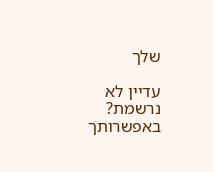שלך

עדיין לא נרשמת? באפשרותך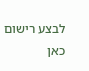לבצע רישום כאן